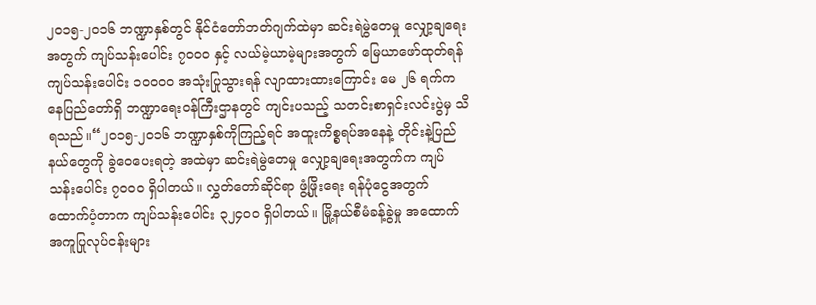၂၀၁၅-၂၀၁၆ ဘဏ္ဍာနှစ်တွင် နိုင်ငံတော်ဘတ်ဂျက်ထဲမှာ ဆင်းရဲမွဲတေမှု လျှော့ချရေးအတွက် ကျပ်သန်းပေါင်း ၇၀၀၀ နှင့် လယ်မဲ့ယာမဲ့များအတွက် မြေယာဖော်ထုတ်ရန် ကျပ်သန်းပေါင်း ၁၀၀၀၀ အသုံးပြုသွားရန် လျာထားထားကြောင်း မေ ၂၆ ရက်က နေပြည်တော်ရှိ ဘဏ္ဍာရေးဝန်ကြီးဌာနတွင် ကျင်းပသည့် သတင်းစာရှင်းလင်းပွဲမှ သိရသည်။“၂၀၁၅-၂၀၁၆ ဘဏ္ဍာနှစ်ကိုကြည့်ရင် အထူးကိစ္စရပ်အနေနဲ့ တိုင်းနဲ့ပြည်နယ်တွေကို ခွဲဝေပေးရတဲ့ အထဲမှာ ဆင်းရဲမွဲတေမှု လျှော့ချရေးအတွက်က ကျပ်သန်းပေါင်း ၇၀၀၀ ရှိပါတယ်။ လွှတ်တော်ဆိုင်ရာ ဖွံ့ဖြိုးရေး ရန်ပုံငွေအတွက် ထောက်ပံ့တာက ကျပ်သန်းပေါင်း ၃၂၄၀၀ ရှိပါတယ်။ မြို့နယ်စီမံခန့်ခွဲမှု အထောက်အကူပြုလုပ်ငန်းများ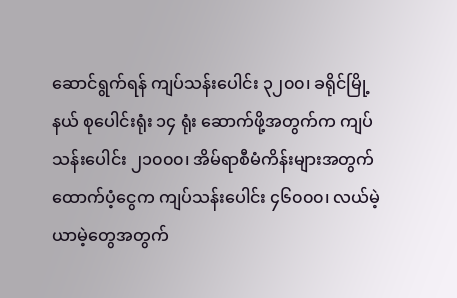ဆောင်ရွက်ရန် ကျပ်သန်းပေါင်း ၃၂၀၀၊ ခရိုင်မြို့နယ် စုပေါင်းရုံး ၁၄ ရုံး ဆောက်ဖို့အတွက်က ကျပ်သန်းပေါင်း ၂၁၀၀၀၊ အိမ်ရာစီမံကိန်းများအတွက် ထောက်ပံ့ငွေက ကျပ်သန်းပေါင်း ၄၆၀၀၀၊ လယ်မဲ့ယာမဲ့တွေအတွက်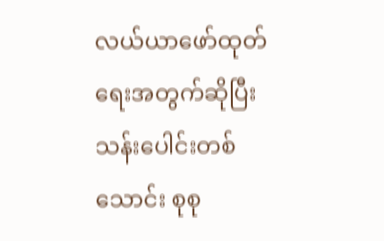လယ်ယာဖော်ထုတ်ရေးအတွက်ဆိုပြီး သန်းပေါင်းတစ်သောင်း စုစု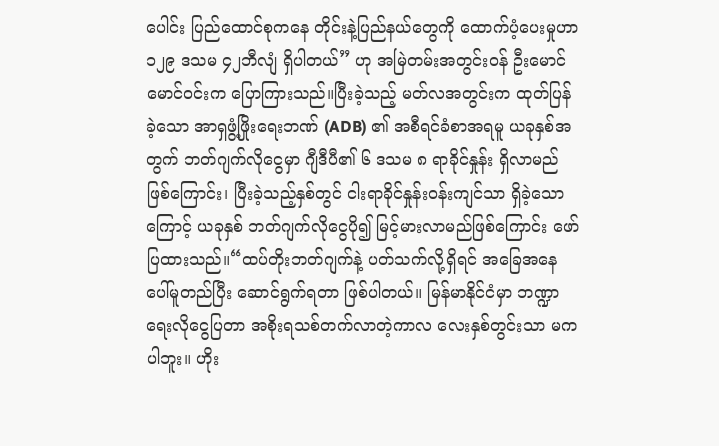ပေါင်း ပြည်ထောင်စုကနေ တိုင်းနဲ့ပြည်နယ်တွေကို ထောက်ပံ့ပေးမှုဟာ ၁၂၉ ဒသမ ၄၂ဘီလျံ ရှိပါတယ်” ဟု အမြဲတမ်းအတွင်းဝန် ဦးမောင်မောင်ဝင်းက ပြောကြားသည်။ပြီးခဲ့သည့် မတ်လအတွင်းက ထုတ်ပြန်ခဲ့သော အာရှဖွံ့ဖြိုးရေးဘဏ် (ADB) ၏ အစီရင်ခံစာအရမူ ယခုနှစ်အတွက် ဘတ်ဂျက်လိုငွေမှာ ဂျီဒီပီ၏ ၆ ဒသမ ၈ ရာခိုင်နှုန်း ရှိလာမည်ဖြစ်ကြောင်း၊ ပြီးခဲ့သည့်နှစ်တွင် ငါးရာခိုင်နှုန်းဝန်းကျင်သာ ရှိခဲ့သောကြောင့် ယခုနှစ် ဘတ်ဂျက်လိုငွေပို၍ မြင့်မားလာမည်ဖြစ်ကြောင်း ဖော်ပြထားသည်။“ထပ်တိုးဘတ်ဂျက်နဲ့ ပတ်သက်လို့ရှိရင် အခြေအနေပေါ်မူတည်ပြီး ဆောင်ရွက်ရတာ ဖြစ်ပါတယ်။ မြန်မာနိုင်ငံမှာ ဘဏ္ဍာရေးလိုငွေပြတာ အစိုးရသစ်တက်လာတဲ့ကာလ လေးနှစ်တွင်းသာ မကပါဘူး။ ဟိုး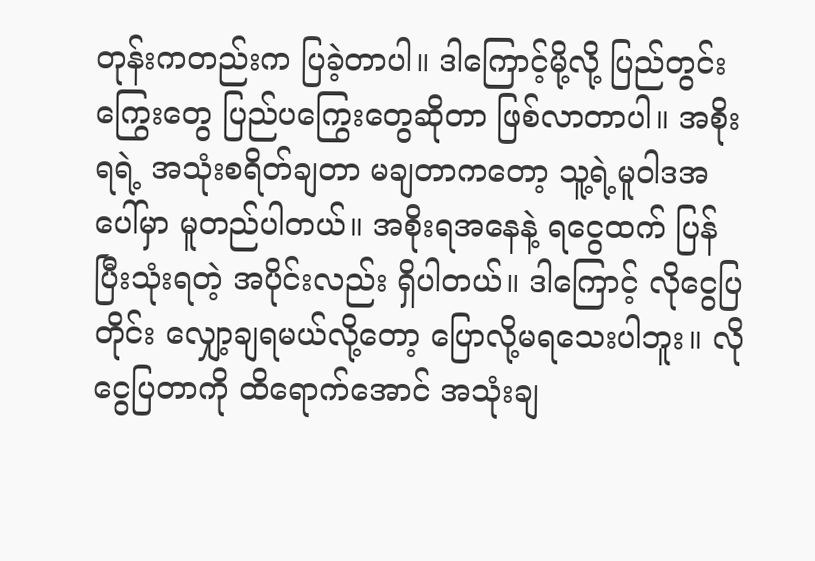တုန်းကတည်းက ပြခဲ့တာပါ။ ဒါကြောင့်မို့လို့ ပြည်တွင်းကြွေးတွေ ပြည်ပကြွေးတွေဆိုတာ ဖြစ်လာတာပါ။ အစိုးရရဲ့ အသုံးစရိတ်ချတာ မချတာကတော့ သူ့ရဲ့မူဝါဒအပေါ်မှာ မူတည်ပါတယ်။ အစိုးရအနေနဲ့ ရငွေထက် ပြန်ပြီးသုံးရတဲ့ အပိုင်းလည်း ရှိပါတယ်။ ဒါကြောင့် လိုငွေပြတိုင်း လျှော့ချရမယ်လို့တော့ ပြောလို့မရသေးပါဘူး။ လိုငွေပြတာကို ထိရောက်အောင် အသုံးချ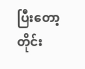ပြီးတော့ တိုင်း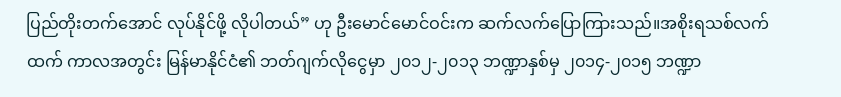ပြည်တိုးတက်အောင် လုပ်နိုင်ဖို့ လိုပါတယ်” ဟု ဦးမောင်မောင်ဝင်းက ဆက်လက်ပြောကြားသည်။အစိုးရသစ်လက်ထက် ကာလအတွင်း မြန်မာနိုင်ငံ၏ ဘတ်ဂျက်လိုငွေမှာ ၂၀၁၂-၂၀၁၃ ဘဏ္ဍာနှစ်မှ ၂၀၁၄-၂၀၁၅ ဘဏ္ဍာ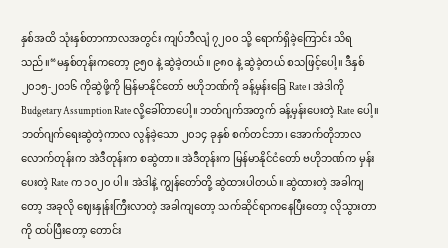နှစ်အထိ သုံးနှစ်တာကာလအတွင်း ကျပ်ဘီလျံ ၇၂၀၀ သို့ ရောက်ရှိခဲ့ကြောင်း သိရသည်။“မနှစ်တုန်းကတော့ ၉၅၀ နဲ့ ဆွဲခဲ့တယ်။ ၉၈၀ နဲ့ ဆွဲခဲ့တယ် စသဖြင့်ပေါ့။ ဒီနှစ် ၂၀၁၅-၂၀၁၆ ကိုဆွဲဖို့ကို မြန်မာနိုင်တော် ဗဟိုဘဏ်ကို ခန့်မှန်းခြေ Rate၊ အဲဒါကို Budgetary Assumption Rate လို့ခေါ်တာပေါ့။ ဘတ်ဂျက်အတွက် ခန့်မှန်းပေးတဲ့ Rate ပေါ့။ ဘတ်ဂျက်ရေးဆွဲတဲ့ကာလ လွန်ခဲ့သော ၂၀၁၄ ခုနှစ် စက်တင်ဘာ၊ အောက်တိုဘာလလောက်တုန်းက အဲဒီတုန်းက စဆွဲတာ။ အဲဒီတုန်းက မြန်မာနိုင်ငံတော် ဗဟိုဘဏ်က မှန်းပေးတဲ့ Rate က ၁၀၂၀ ပါ။ အဲဒါနဲ့ ကျွန်တော်တို့ ဆွဲထားပါတယ်။ ဆွဲထားတဲ့ အခါကျတော့ အခုလို ဈေးနှုန်းကြီးလာတဲ့ အခါကျတော့ သက်ဆိုင်ရာကနေပြီးတော့ လိုသွားတာကို ထပ်ပြီးတော့ တောင်း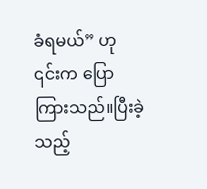ခံရမယ်” ဟု ၎င်းက ပြောကြားသည်။ပြီးခဲ့သည့်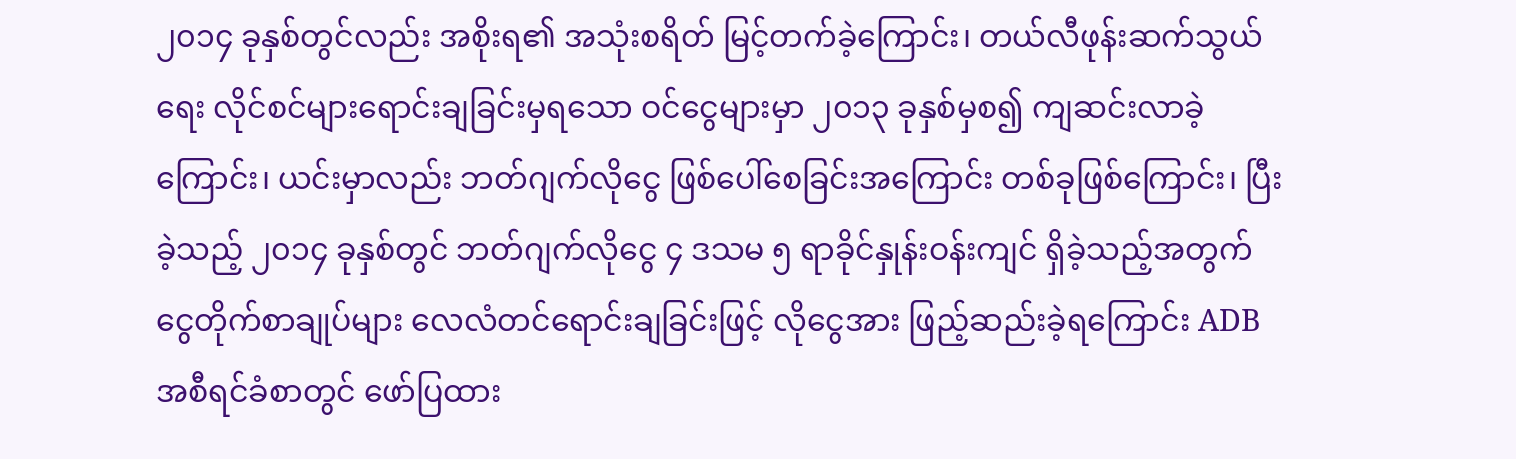၂၀၁၄ ခုနှစ်တွင်လည်း အစိုးရ၏ အသုံးစရိတ် မြင့်တက်ခဲ့ကြောင်း၊ တယ်လီဖုန်းဆက်သွယ်ရေး လိုင်စင်များရောင်းချခြင်းမှရသော ဝင်ငွေများမှာ ၂၀၁၃ ခုနှစ်မှစ၍ ကျဆင်းလာခဲ့ကြောင်း၊ ယင်းမှာလည်း ဘတ်ဂျက်လိုငွေ ဖြစ်ပေါ်စေခြင်းအကြောင်း တစ်ခုဖြစ်ကြောင်း၊ ပြီးခဲ့သည့် ၂၀၁၄ ခုနှစ်တွင် ဘတ်ဂျက်လိုငွေ ၄ ဒသမ ၅ ရာခိုင်နှုန်းဝန်းကျင် ရှိခဲ့သည့်အတွက် ငွေတိုက်စာချုပ်များ လေလံတင်ရောင်းချခြင်းဖြင့် လိုငွေအား ဖြည့်ဆည်းခဲ့ရကြောင်း ADB အစီရင်ခံစာတွင် ဖော်ပြထား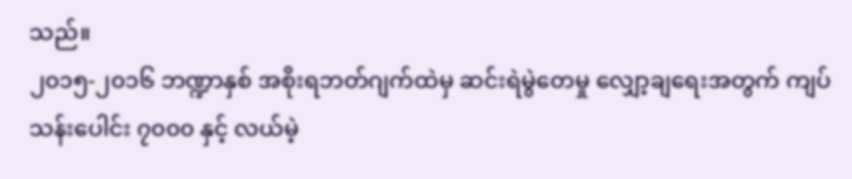သည်။
၂၀၁၅-၂၀၁၆ ဘဏ္ဍာနှစ် အစိုးရဘတ်ဂျက်ထဲမှ ဆင်းရဲမွဲတေမှု လျှော့ချရေးအတွက် ကျပ်သန်းပေါင်း ၇၀၀၀ နှင့် လယ်မဲ့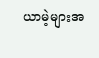ယာမဲ့များအ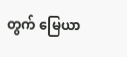တွက် မြေယာ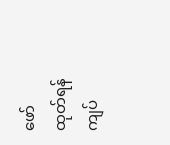ဖော်ထုတ်ရန် ကျပ်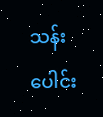သန်းပေါင်း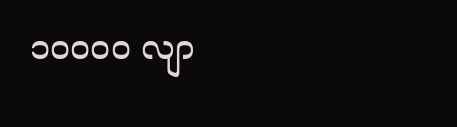၁၀၀၀၀ လျာ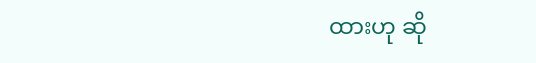ထားဟု ဆို